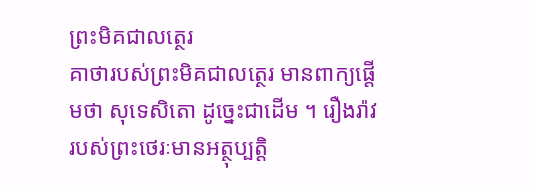ព្រះមិគជាលត្ថេរ
គាថារបស់ព្រះមិគជាលត្ថេរ មានពាក្យផ្តើមថា សុទេសិតោ ដូច្នេះជាដើម ។ រឿងរ៉ាវរបស់ព្រះថេរៈមានអត្ថុប្បត្តិ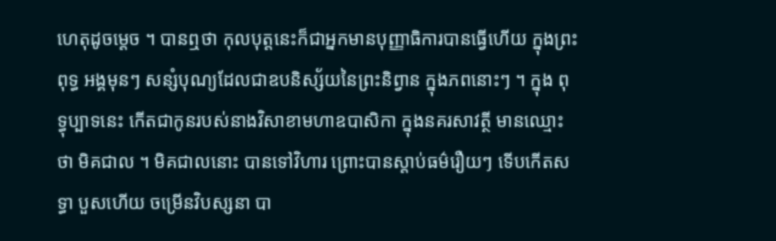ហេតុដូចម្តេច ។ បានឮថា កុលបុត្តនេះក៏ជាអ្នកមានបុញ្ញាធិការបានធ្វើហើយ ក្នុងព្រះពុទ្ធ អង្គមុនៗ សន្សំបុណ្យដែលជាឧបនិស្ស័យនៃព្រះនិព្វាន ក្នុងភពនោះៗ ។ ក្នុង ពុទ្ធុប្បាទនេះ កើតជាកូនរបស់នាងវិសាខាមហាឧបាសិកា ក្នុងនគរសាវត្ថី មានឈ្មោះថា មិគជាល ។ មិគជាលនោះ បានទៅវិហារ ព្រោះបានស្តាប់ធម៌រឿយៗ ទើបកើតសទ្ធា បួសហើយ ចម្រើនវិបស្សនា បា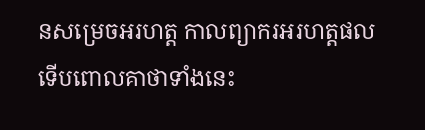នសម្រេចអរហត្ត កាលព្យាករអរហត្តផល ទើបពោលគាថាទាំងនេះ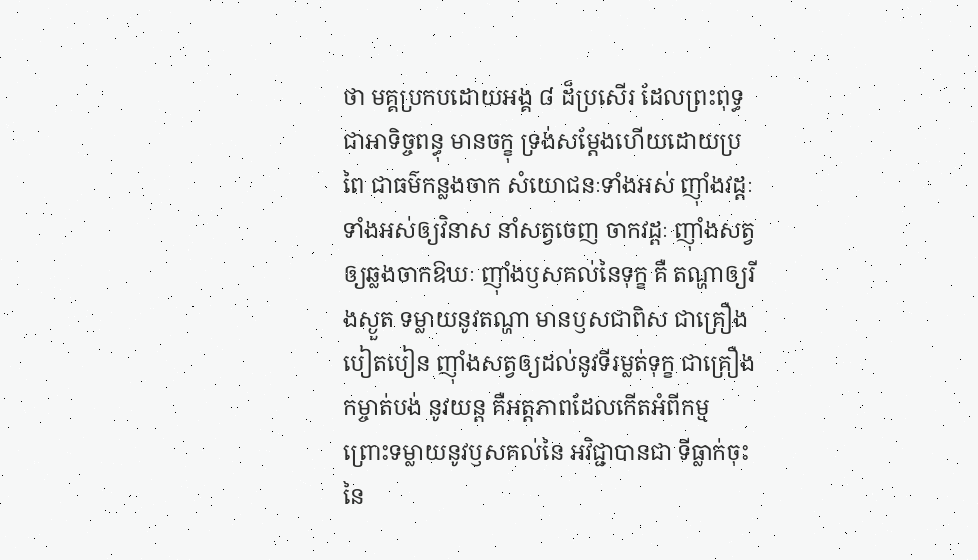ថា មគ្គប្រកបដោយអង្គ ៨ ដ៏ប្រសើរ ដែលព្រះពុទ្ធជាអាទិច្ចពន្ធុ មានចក្ខុ ទ្រង់សម្តែងហើយដោយប្រពៃ ជាធម៌កន្លងចាក សំយោជនៈទាំងអស់ ញ៉ាំងវដ្តៈទាំងអស់ឲ្យវិនាស នាំសត្វចេញ ចាកវដ្តៈ ញ៉ាំងសត្វឲ្យឆ្លងចាកឱឃៈ ញ៉ាំងឫសគល់នៃទុក្ខ គឺ តណ្ហាឲ្យរីងស្ងួត ទម្លាយនូវតណ្ហា មានឫសជាពិស ជាគ្រឿង បៀតបៀន ញ៉ាំងសត្វឲ្យដល់នូវទីរម្លត់ទុក្ខ ជាគ្រឿងកម្ចាត់បង់ នូវយន្ត គឺអត្តភាពដែលកើតអំពីកម្ម ព្រោះទម្លាយនូវឫសគល់នៃ អវិជ្ជាបានជា ទីធ្លាក់ចុះនៃ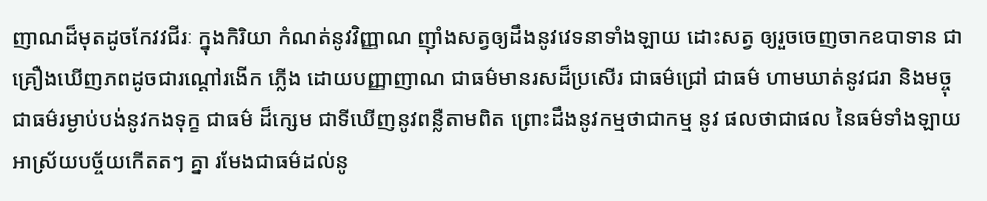ញាណដ៏មុតដូចកែវវជីរៈ ក្នុងកិរិយា កំណត់នូវវិញ្ញាណ ញ៉ាំងសត្វឲ្យដឹងនូវវេទនាទាំងឡាយ ដោះសត្វ ឲ្យរួចចេញចាកឧបាទាន ជាគ្រឿងឃើញភពដូចជារណ្តៅរងើក ភ្លើង ដោយបញ្ញាញាណ ជាធម៌មានរសដ៏ប្រសើរ ជាធម៌ជ្រៅ ជាធម៌ ហាមឃាត់នូវជរា និងមច្ចុ ជាធម៌រម្ងាប់បង់នូវកងទុក្ខ ជាធម៌ ដ៏ក្សេម ជាទីឃើញនូវពន្លឺតាមពិត ព្រោះដឹងនូវកម្មថាជាកម្ម នូវ ផលថាជាផល នៃធម៌ទាំងឡាយ អាស្រ័យបច្ច័យកើតតៗ គ្នា រមែងជាធម៌ដល់នូ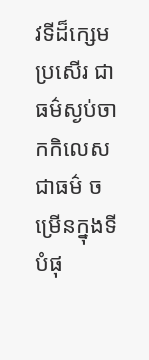វទីដ៏ក្សេមប្រសើរ ជាធម៌ស្ងប់ចាកកិលេស ជាធម៌ ចម្រើនក្នុងទីបំផុ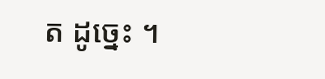ត ដូច្នេះ ។